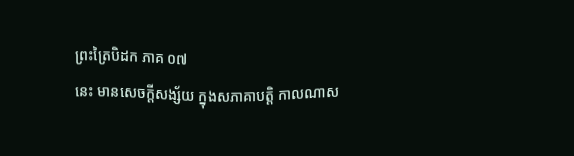ព្រះត្រៃបិដក ភាគ ០៧
នេះ មានសេចក្តីសង្ស័យ ក្នុងសភាគាបត្តិ កាលណាស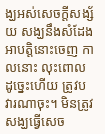ង្ឃអស់សេចក្តីសង្ស័យ សង្ឃនឹងសំដែងអាបត្តិនោះចេញ កាលនោះ លុះពោលដូច្នេះហើយ ត្រូវបវារណាចុះ។ មិនត្រូវសង្ឃធ្វើសេច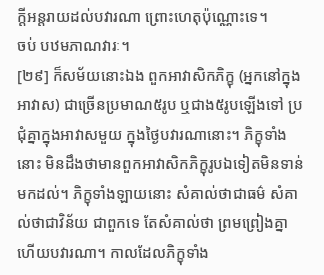ក្តីអន្តរាយដល់បវារណា ព្រោះហេតុប៉ុណ្ណោះទេ។
ចប់ បឋមភាណវារៈ។
[២៩] ក៏សម័យនោះឯង ពួកអាវាសិកភិក្ខុ (អ្នកនៅក្នុងអាវាស) ជាច្រើនប្រមាណ៥រូប ឬជាង៥រូបឡើងទៅ ប្រជុំគ្នាក្នុងអាវាសមួយ ក្នុងថ្ងៃបវារណានោះ។ ភិក្ខុទាំងនោះ មិនដឹងថាមានពួកអាវាសិកភិក្ខុរូបឯទៀតមិនទាន់មកដល់។ ភិក្ខុទាំងឡាយនោះ សំគាល់ថាជាធម៌ សំគាល់ថាជាវិន័យ ជាពួកទេ តែសំគាល់ថា ព្រមព្រៀងគ្នា ហើយបវារណា។ កាលដែលភិក្ខុទាំង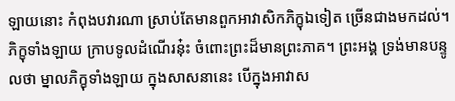ឡាយនោះ កំពុងបវារណា ស្រាប់តែមានពួកអាវាសិកភិក្ខុឯទៀត ច្រើនជាងមកដល់។ ភិក្ខុទាំងឡាយ ក្រាបទូលដំណើរនុ៎ះ ចំពោះព្រះដ៏មានព្រះភាគ។ ព្រះអង្គ ទ្រង់មានបន្ទូលថា ម្នាលភិក្ខុទាំងឡាយ ក្នុងសាសនានេះ បើក្នុងអាវាស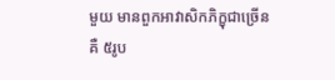មួយ មានពួកអាវាសិកភិក្ខុជាច្រើនគឺ ៥រូប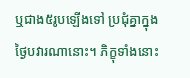ឬជាង៥រូបឡើងទៅ ប្រជុំគ្នាក្នុងថ្ងៃបវារណានោះ។ ភិក្ខុទាំងនោះ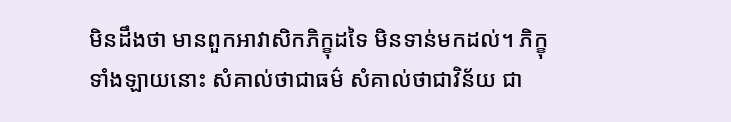មិនដឹងថា មានពួកអាវាសិកភិក្ខុដទៃ មិនទាន់មកដល់។ ភិក្ខុទាំងឡាយនោះ សំគាល់ថាជាធម៌ សំគាល់ថាជាវិន័យ ជា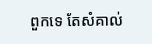ពួកទេ តែសំគាល់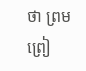ថា ព្រមព្រៀ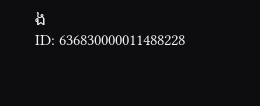ង
ID: 636830000011488228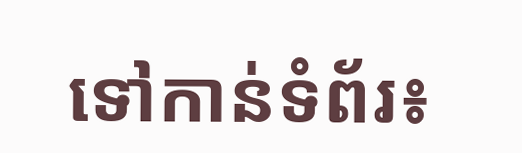ទៅកាន់ទំព័រ៖